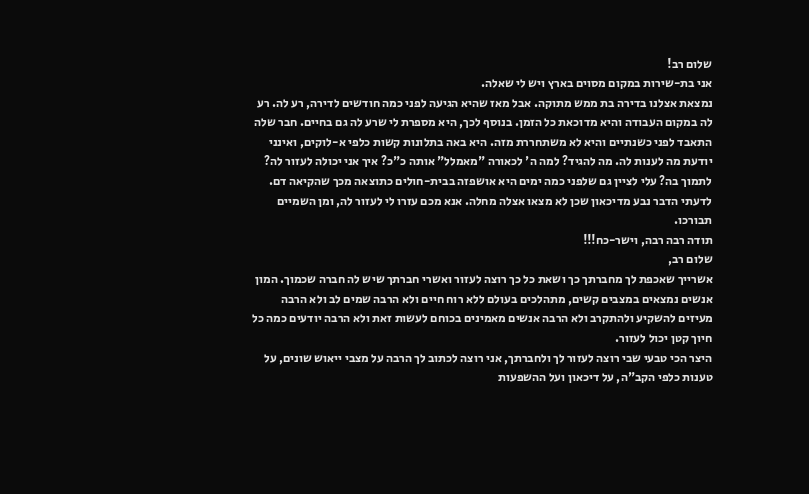שלום רב!
אני בת-שירות במקום מסוים בארץ ויש לי שאלה.
נמצאת אצלנו בדירה בת ממש מתוקה. אבל מאז שהיא הגיעה לפני כמה חודשים לדירה, רע לה. רע לה במקום העבודה והיא מדוכאת כל הזמן. בנוסף לכך, היא מספרת לי שרע לה גם בחיים. חבר שלה התאבד לפני כשנתיים והיא לא משתחררת מזה. היא באה בתלונות קשות כלפי א-לוקים, ואינני יודעת מה לענות לה. מה להגיד? למה ה' לכאורה "מאמלל" אותה כ"כ? איך אני יכולה לעזור לה? לתמוך בה? עלי לציין גם שלפני כמה ימים היא אושפזה בבית-חולים כתוצאה מכך שהקיאה דם. לדעתי הדבר נבע מדיכאון שכן לא מצאו אצלה מחלה. אנא מכם עזרו לי לעזור לה, ומן השמיים תבורכו.
תודה רבה רבה, וישר-כח!!!
שלום רב,
אשרייך שאכפת לך מחברתך כך ושאת כל כך רוצה לעזור ואשרי חברתך שיש לה חברה שכמוך. המון אנשים נמצאים במצבים קשים, מתהלכים בעולם ללא רוח חיים ולא הרבה שמים לב ולא הרבה מעיזים להשקיע ולהתקרב ולא הרבה אנשים מאמינים בכוחם לעשות זאת ולא הרבה יודעים כמה כל חיוך קטן יכול לעזור.
היצר הכי טבעי שבי רוצה לעזור לך ולחברתך, אני רוצה לכתוב לך הרבה על מצבי ייאוש שונים, על טענות כלפי הקב"ה, על דיכאון ועל ההשפעות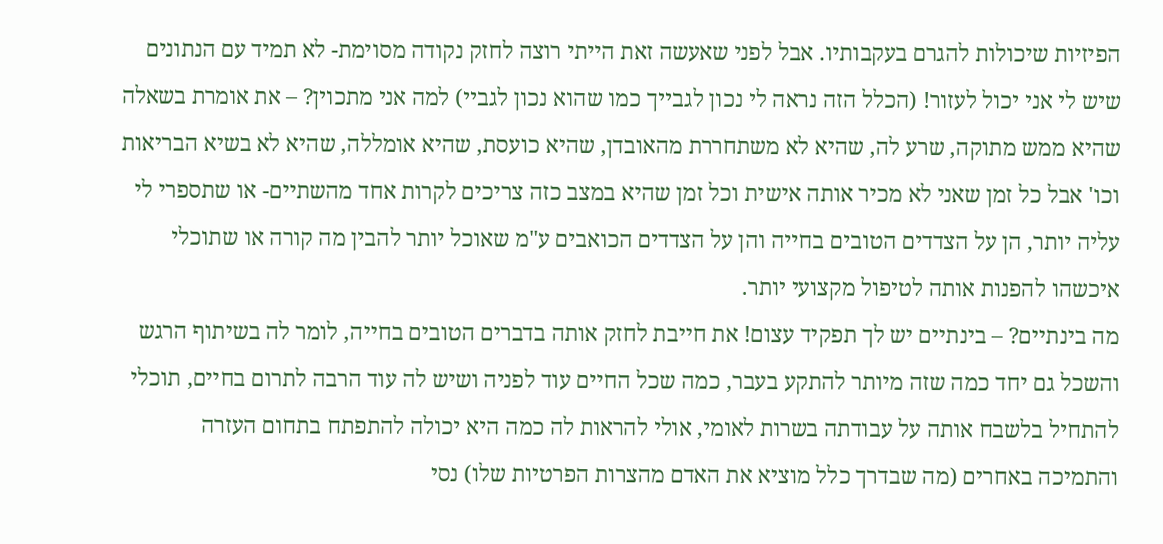הפיזיות שיכולות להגרם בעקבותיו. אבל לפני שאעשה זאת הייתי רוצה לחזק נקודה מסוימת- לא תמיד עם הנתונים שיש לי אני יכול לעזור! (הכלל הזה נראה לי נכון לגבייך כמו שהוא נכון לגביי) למה אני מתכוין? – את אומרת בשאלה שהיא ממש מתוקה, שרע לה, שהיא לא משתחררת מהאובדן, שהיא כועסת, שהיא אומללה, שהיא לא בשיא הבריאות וכו' אבל כל זמן שאני לא מכיר אותה אישית וכל זמן שהיא במצב כזה צריכים לקרות אחד מהשתיים- או שתספרי לי עליה יותר, הן על הצדדים הטובים בחייה והן על הצדדים הכואבים ע"מ שאוכל יותר להבין מה קורה או שתוכלי איכשהו להפנות אותה לטיפול מקצועי יותר.
מה בינתיים? – בינתיים יש לך תפקיד עצום! את חייבת לחזק אותה בדברים הטובים בחייה, לומר לה בשיתוף הרגש והשכל גם יחד כמה שזה מיותר להתקע בעבר, כמה שכל החיים עוד לפניה ושיש לה עוד הרבה לתרום בחיים, תוכלי להתחיל בלשבח אותה על עבודתה בשרות לאומי, אולי להראות לה כמה היא יכולה להתפתח בתחום העזרה והתמיכה באחרים (מה שבדרך כלל מוציא את האדם מהצרות הפרטיות שלו) נסי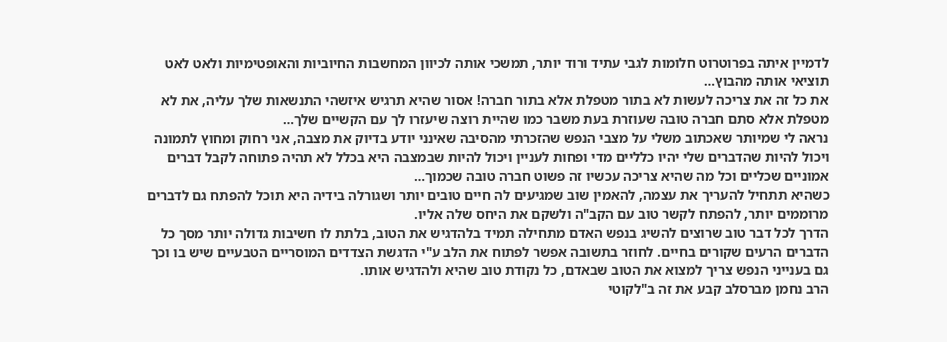לדמיין איתה בפרוטרוט חלומות לגבי עתיד ורוד יותר, תמשכי אותה לכיוון המחשבות החיוביות והאופטימיות ולאט לאט תוציאי אותה מהבוץ…
את כל זה את צריכה לעשות לא בתור מטפלת אלא בתור חברה! אסור שהיא תרגיש איזשהי התנשאות שלך עליה, את לא מטפלת אלא סתם חברה טובה שעוזרת בעת משבר כמו שהיית רוצה שיעזרו לך עם הקשיים שלך…
נראה לי שמיותר שאכתוב משלי על מצבי הנפש שהזכרתי מהסיבה שאינני יודע בדיוק את מצבה, אני רחוק ומחוץ לתמונה ויכול להיות שהדברים שלי יהיו כלליים מדי ופחות לעניין ויכול להיות שבמצבה היא בכלל לא תהיה פתוחה לקבל דברים אמוניים שכליים וכל מה שהיא צריכה עכשיו זה פשוט חברה טובה שכמוך…
כשהיא תתחיל להעריך את עצמה, להאמין שוב שמגיעים לה חיים טובים יותר ושגורלה בידיה היא תוכל להפתח גם לדברים מרוממים יותר, להפתח לקשר טוב עם הקב"ה ולשקם את היחס שלה אליו.
הדרך לכל דבר טוב שרוצים להשיג בנפש האדם מתחילה תמיד בלהדגיש את הטוב, בלתת לו חשיבות גדולה יותר מסך כל הדברים הרעים שקורים בחיים. לחוזר בתשובה אפשר לפתוח את הלב ע"י הדגשת הצדדים המוסריים הטבעיים שיש בו וכך גם בענייני הנפש צריך למצוא את הטוב שבאדם, כל נקודת טוב שהיא ולהדגיש אותו.
הרב נחמן מברסלב קבע את זה ב"לקוטי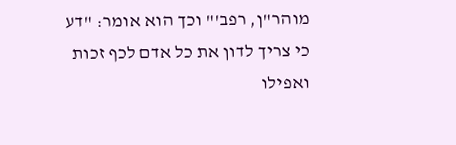מוהר"ן, רפב'" וכך הוא אומר: "דע כי צריך לדון את כל אדם לכף זכות ואפילו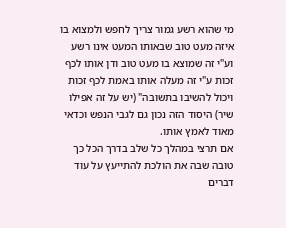מי שהוא רשע גמור צריך לחפש ולמצוא בו איזה מעט טוב שבאותו המעט אינו רשע וע"י זה שמוצא בו מעט טוב ודן אותו לכף זכות ע"י זה מעלה אותו באמת לכף זכות ויכול להשיבו בתשובה" (יש על זה אפילו שיר) היסוד הזה נכון גם לגבי הנפש וכדאי מאוד לאמץ אותו.
אם תרצי במהלך כל שלב בדרך הכל כך טובה שבה את הולכת להתייעץ על עוד דברים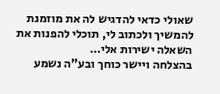שאולי כדאי להדגיש לה את מוזמנת להמשיך ולכתוב לי, תוכלי להפנות את השאלה ישירות אלי…
בהצלחה ויישר כוחך ובע"ה נשמע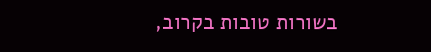בשורות טובות בקרוב,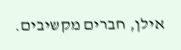אילן, חברים מקשיבים.